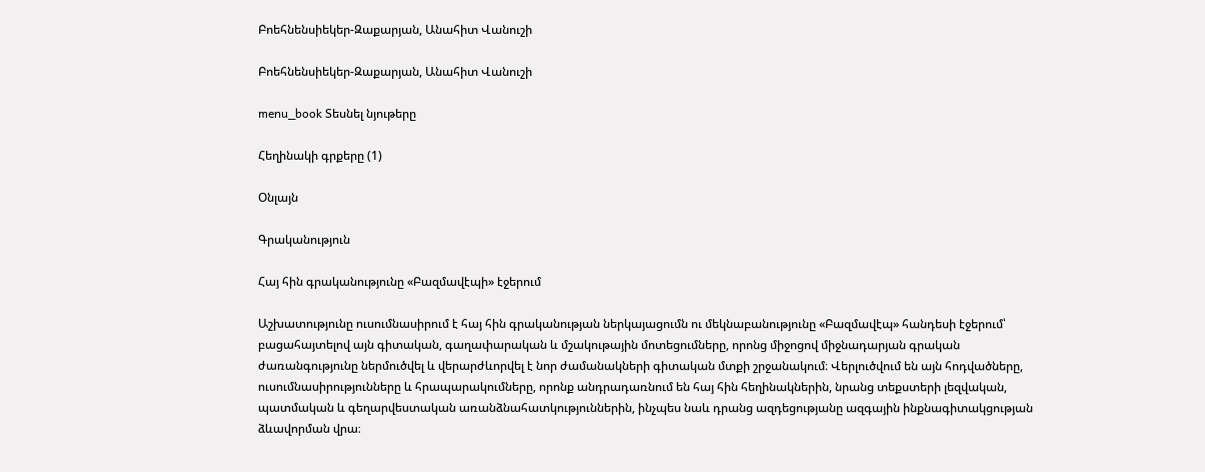Բոեհնենսիեկեր-Զաքարյան, Անահիտ Վանուշի

Բոեհնենսիեկեր-Զաքարյան, Անահիտ Վանուշի

menu_book Տեսնել նյութերը

Հեղինակի գրքերը (1)

Օնլայն

Գրականություն

Հայ հին գրականությունը «Բազմավէպի» էջերում

Աշխատությունը ուսումնասիրում է հայ հին գրականության ներկայացումն ու մեկնաբանությունը «Բազմավէպ» հանդեսի էջերում՝ բացահայտելով այն գիտական, գաղափարական և մշակութային մոտեցումները, որոնց միջոցով միջնադարյան գրական ժառանգությունը ներմուծվել և վերարժևորվել է նոր ժամանակների գիտական մտքի շրջանակում։ Վերլուծվում են այն հոդվածները, ուսումնասիրությունները և հրապարակումները, որոնք անդրադառնում են հայ հին հեղինակներին, նրանց տեքստերի լեզվական, պատմական և գեղարվեստական առանձնահատկություններին, ինչպես նաև դրանց ազդեցությանը ազգային ինքնագիտակցության ձևավորման վրա։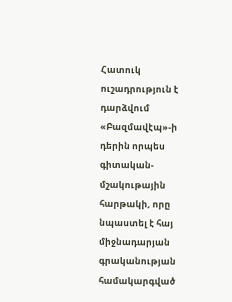Հատուկ ուշադրություն է դարձվում «Բազմավէպ»-ի դերին որպես գիտական-մշակութային հարթակի, որը նպաստել է հայ միջնադարյան գրականության համակարգված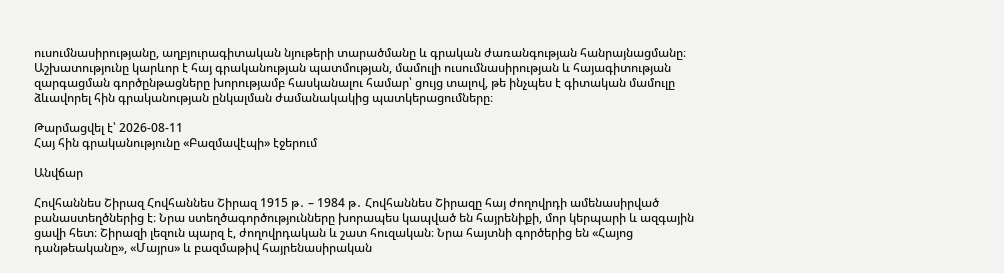ուսումնասիրությանը, աղբյուրագիտական նյութերի տարածմանը և գրական ժառանգության հանրայնացմանը։ Աշխատությունը կարևոր է հայ գրականության պատմության, մամուլի ուսումնասիրության և հայագիտության զարգացման գործընթացները խորությամբ հասկանալու համար՝ ցույց տալով, թե ինչպես է գիտական մամուլը ձևավորել հին գրականության ընկալման ժամանակակից պատկերացումները։

Թարմացվել է՝ 2026-08-11
Հայ հին գրականությունը «Բազմավէպի» էջերում

Անվճար

Հովհաննես Շիրազ Հովհաննես Շիրազ 1915 թ․ – 1984 թ․ Հովհաննես Շիրազը հայ ժողովրդի ամենասիրված բանաստեղծներից է։ Նրա ստեղծագործությունները խորապես կապված են հայրենիքի, մոր կերպարի և ազգային ցավի հետ։ Շիրազի լեզուն պարզ է, ժողովրդական և շատ հուզական։ Նրա հայտնի գործերից են «Հայոց դանթեականը», «Մայրս» և բազմաթիվ հայրենասիրական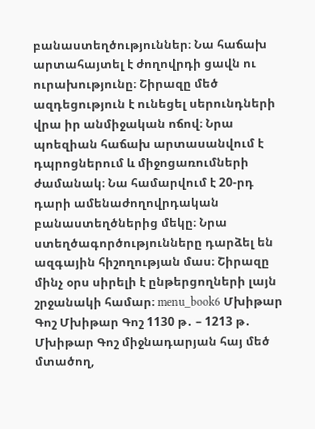բանաստեղծություններ։ Նա հաճախ արտահայտել է ժողովրդի ցավն ու ուրախությունը։ Շիրազը մեծ ազդեցություն է ունեցել սերունդների վրա իր անմիջական ոճով։ Նրա պոեզիան հաճախ արտասանվում է դպրոցներում և միջոցառումների ժամանակ։ Նա համարվում է 20-րդ դարի ամենաժողովրդական բանաստեղծներից մեկը։ Նրա ստեղծագործությունները դարձել են ազգային հիշողության մաս։ Շիրազը մինչ օրս սիրելի է ընթերցողների լայն շրջանակի համար։ menu_book6 Մխիթար Գոշ Մխիթար Գոշ 1130 թ․ – 1213 թ․ Մխիթար Գոշ միջնադարյան հայ մեծ մտածող,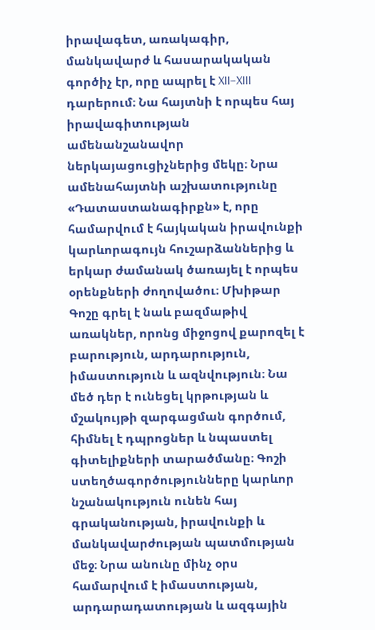իրավագետ, առակագիր, մանկավարժ և հասարակական գործիչ էր, որը ապրել է XII–XIII դարերում։ Նա հայտնի է որպես հայ իրավագիտության ամենանշանավոր ներկայացուցիչներից մեկը։ Նրա ամենահայտնի աշխատությունը «Դատաստանագիրքն» է, որը համարվում է հայկական իրավունքի կարևորագույն հուշարձաններից և երկար ժամանակ ծառայել է որպես օրենքների ժողովածու։ Մխիթար Գոշը գրել է նաև բազմաթիվ առակներ, որոնց միջոցով քարոզել է բարություն, արդարություն, իմաստություն և ազնվություն։ Նա մեծ դեր է ունեցել կրթության և մշակույթի զարգացման գործում, հիմնել է դպրոցներ և նպաստել գիտելիքների տարածմանը։ Գոշի ստեղծագործությունները կարևոր նշանակություն ունեն հայ գրականության, իրավունքի և մանկավարժության պատմության մեջ։ Նրա անունը մինչ օրս համարվում է իմաստության, արդարադատության և ազգային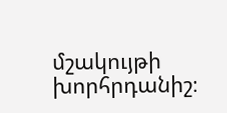մշակույթի խորհրդանիշ։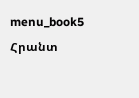menu_book5 Հրանտ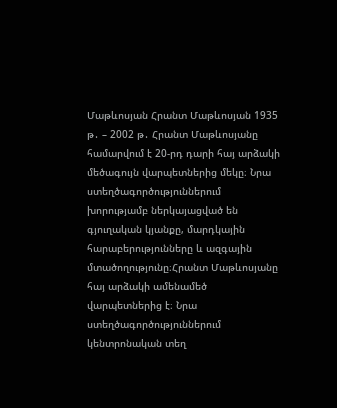Մաթևոսյան Հրանտ Մաթևոսյան 1935 թ․ – 2002 թ․ Հրանտ Մաթևոսյանը համարվում է 20-րդ դարի հայ արձակի մեծագույն վարպետներից մեկը։ Նրա ստեղծագործություններում խորությամբ ներկայացված են գյուղական կյանքը, մարդկային հարաբերությունները և ազգային մտածողությունը։Հրանտ Մաթևոսյանը հայ արձակի ամենամեծ վարպետներից է։ Նրա ստեղծագործություններում կենտրոնական տեղ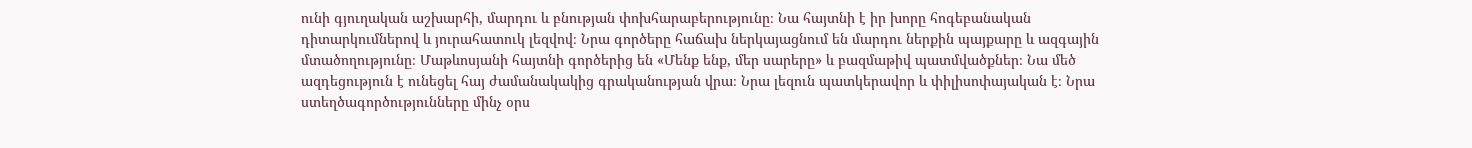ունի գյուղական աշխարհի, մարդու և բնության փոխհարաբերությունը։ Նա հայտնի է իր խորը հոգեբանական դիտարկումներով և յուրահատուկ լեզվով։ Նրա գործերը հաճախ ներկայացնում են մարդու ներքին պայքարը և ազգային մտածողությունը։ Մաթևոսյանի հայտնի գործերից են «Մենք ենք, մեր սարերը» և բազմաթիվ պատմվածքներ։ Նա մեծ ազդեցություն է ունեցել հայ ժամանակակից գրականության վրա։ Նրա լեզուն պատկերավոր և փիլիսոփայական է։ Նրա ստեղծագործությունները մինչ օրս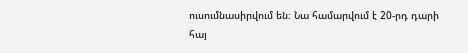ուսումնասիրվում են։ Նա համարվում է 20-րդ դարի հայ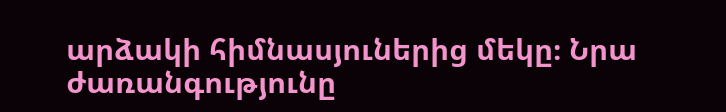արձակի հիմնասյուներից մեկը։ Նրա ժառանգությունը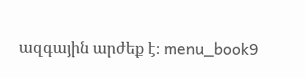ազգային արժեք է։ menu_book9